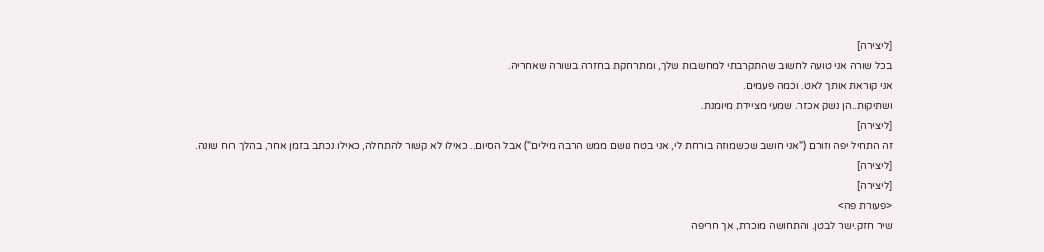[ליצירה]
בכל שורה אני טועה לחשוב שהתקרבתי למחשבות שלך, ומתרחקת בחזרה בשורה שאחריה.
אני קוראת אותך לאט. וכמה פעמים.
ושתיקות..הן נשק אכזר. שמעי מציידת מיומנת.
[ליצירה]
זה התחיל יפה וזורם ("אני חושב שכשמוזה בורחת לי, אני בטח נושם ממש הרבה מילים") אבל הסיום.. כאילו לא קשור להתחלה, כאילו נכתב בזמן אחר, בהלך רוח שונה.
[ליצירה]
[ליצירה]
<פעורת פה>
שיר חזק.ישר לבטן. והתחושה מוכרת, אך חריפה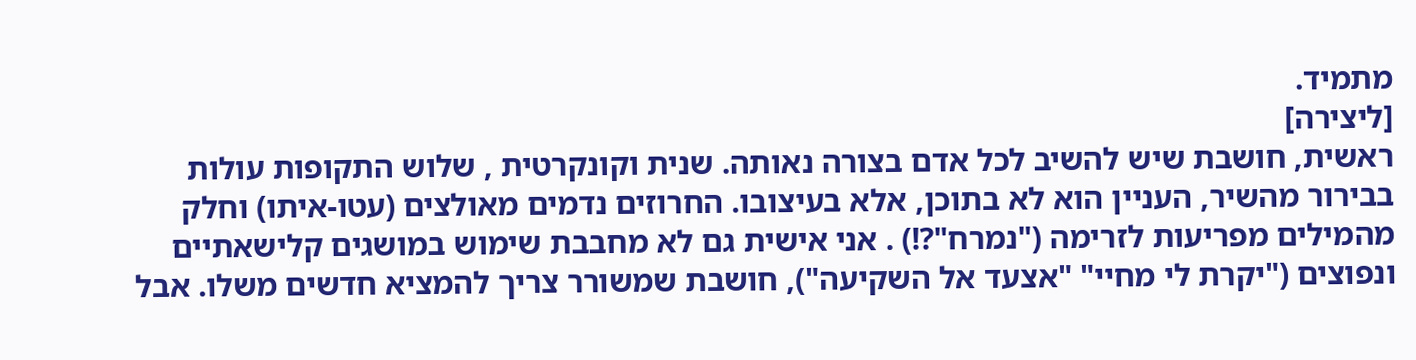מתמיד.
[ליצירה]
ראשית, חושבת שיש להשיב לכל אדם בצורה נאותה. שנית וקונקרטית , שלוש התקופות עולות בבירור מהשיר, העניין הוא לא בתוכן, אלא בעיצובו. החרוזים נדמים מאולצים (עטו-איתו) וחלק מהמילים מפריעות לזרימה ("נמרח"?!) . אני אישית גם לא מחבבת שימוש במושגים קלישאתיים ונפוצים ("יקרת לי מחיי" "אצעד אל השקיעה"), חושבת שמשורר צריך להמציא חדשים משלו. אבל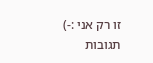זו רק אני :-)
תגובות